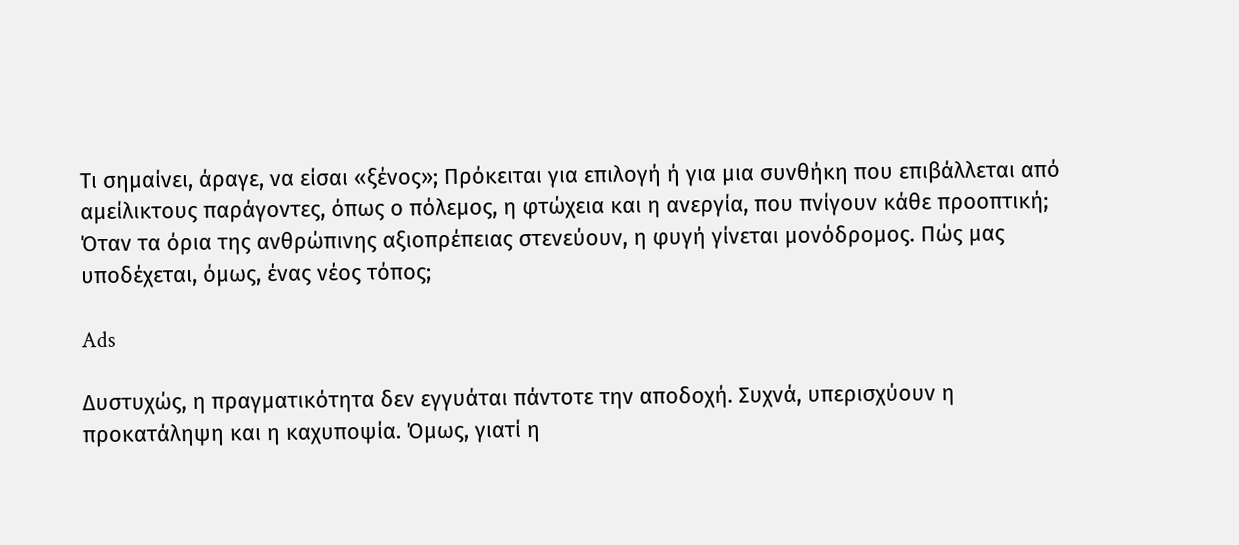Τι σημαίνει, άραγε, να είσαι «ξένος»; Πρόκειται για επιλογή ή για μια συνθήκη που επιβάλλεται από αμείλικτους παράγοντες, όπως ο πόλεμος, η φτώχεια και η ανεργία, που πνίγουν κάθε προοπτική; Όταν τα όρια της ανθρώπινης αξιοπρέπειας στενεύουν, η φυγή γίνεται μονόδρομος. Πώς μας υποδέχεται, όμως, ένας νέος τόπος;

Ads

Δυστυχώς, η πραγματικότητα δεν εγγυάται πάντοτε την αποδοχή. Συχνά, υπερισχύουν η προκατάληψη και η καχυποψία. Όμως, γιατί η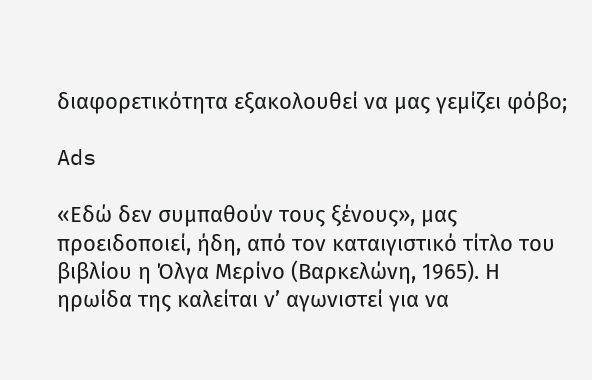διαφορετικότητα εξακολουθεί να μας γεμίζει φόβο;

Ads

«Εδώ δεν συμπαθούν τους ξένους», μας προειδοποιεί, ήδη, από τον καταιγιστικό τίτλο του βιβλίου η Όλγα Μερίνο (Βαρκελώνη, 1965). Η ηρωίδα της καλείται ν’ αγωνιστεί για να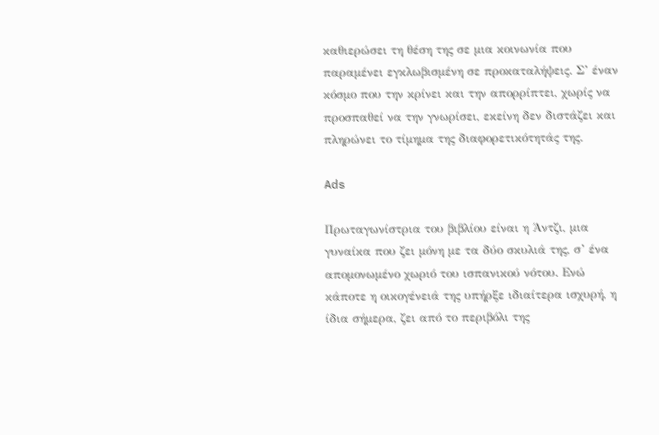καθιερώσει τη θέση της σε μια κοινωνία που παραμένει εγκλωβισμένη σε προκαταλήψεις. Σ’ έναν κόσμο που την κρίνει και την απορρίπτει, χωρίς να προσπαθεί να την γνωρίσει, εκείνη δεν διστάζει και πληρώνει το τίμημα της διαφορετικότητάς της.

Ads

Πρωταγωνίστρια του βιβλίου είναι η Άντζι, μια γυναίκα που ζει μόνη με τα δύο σκυλιά της, σ’ ένα απομονωμένο χωριό του ισπανικού νότου. Ενώ κάποτε η οικογένειά της υπήρξε ιδιαίτερα ισχυρή, η ίδια σήμερα, ζει από το περιβόλι της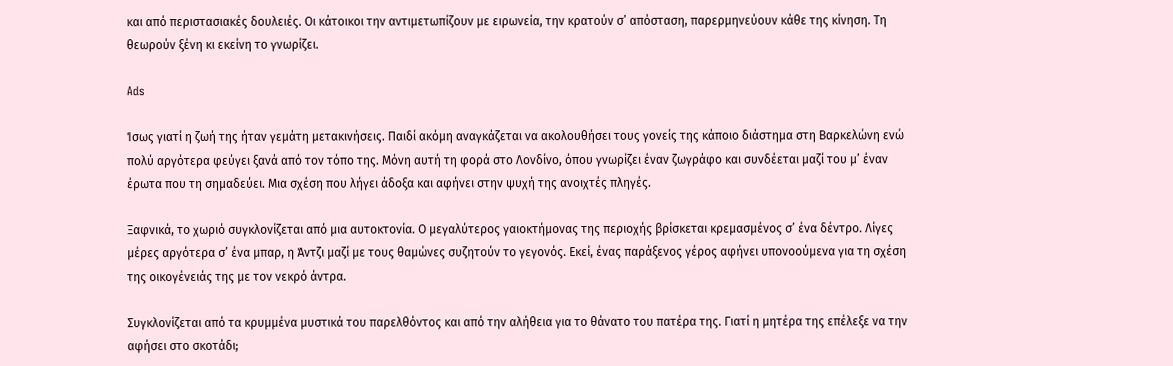και από περιστασιακές δουλειές. Οι κάτοικοι την αντιμετωπίζουν με ειρωνεία, την κρατούν σ’ απόσταση, παρερμηνεύουν κάθε της κίνηση. Τη θεωρούν ξένη κι εκείνη το γνωρίζει.

Ads

Ίσως γιατί η ζωή της ήταν γεμάτη μετακινήσεις. Παιδί ακόμη αναγκάζεται να ακολουθήσει τους γονείς της κάποιο διάστημα στη Βαρκελώνη ενώ πολύ αργότερα φεύγει ξανά από τον τόπο της. Μόνη αυτή τη φορά στο Λονδίνο, όπου γνωρίζει έναν ζωγράφο και συνδέεται μαζί του μ’ έναν έρωτα που τη σημαδεύει. Μια σχέση που λήγει άδοξα και αφήνει στην ψυχή της ανοιχτές πληγές.

Ξαφνικά, το χωριό συγκλονίζεται από μια αυτοκτονία. Ο μεγαλύτερος γαιοκτήμονας της περιοχής βρίσκεται κρεμασμένος σ’ ένα δέντρο. Λίγες μέρες αργότερα σ’ ένα μπαρ, η Άντζι μαζί με τους θαμώνες συζητούν το γεγονός. Εκεί, ένας παράξενος γέρος αφήνει υπονοούμενα για τη σχέση της οικογένειάς της με τον νεκρό άντρα.

Συγκλονίζεται από τα κρυμμένα μυστικά του παρελθόντος και από την αλήθεια για το θάνατο του πατέρα της. Γιατί η μητέρα της επέλεξε να την αφήσει στο σκοτάδι;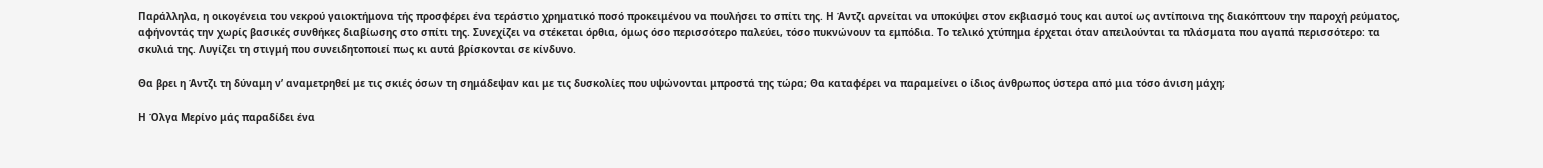Παράλληλα, η οικογένεια του νεκρού γαιοκτήμονα τής προσφέρει ένα τεράστιο χρηματικό ποσό προκειμένου να πουλήσει το σπίτι της. Η Άντζι αρνείται να υποκύψει στον εκβιασμό τους και αυτοί ως αντίποινα της διακόπτουν την παροχή ρεύματος, αφήνοντάς την χωρίς βασικές συνθήκες διαβίωσης στο σπίτι της. Συνεχίζει να στέκεται όρθια, όμως όσο περισσότερο παλεύει, τόσο πυκνώνουν τα εμπόδια. Το τελικό χτύπημα έρχεται όταν απειλούνται τα πλάσματα που αγαπά περισσότερο: τα σκυλιά της. Λυγίζει τη στιγμή που συνειδητοποιεί πως κι αυτά βρίσκονται σε κίνδυνο.

Θα βρει η Άντζι τη δύναμη ν’ αναμετρηθεί με τις σκιές όσων τη σημάδεψαν και με τις δυσκολίες που υψώνονται μπροστά της τώρα; Θα καταφέρει να παραμείνει ο ίδιος άνθρωπος ύστερα από μια τόσο άνιση μάχη;

Η Όλγα Μερίνο μάς παραδίδει ένα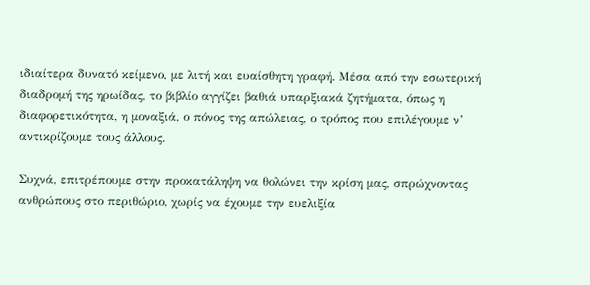ιδιαίτερα δυνατό κείμενο, με λιτή και ευαίσθητη γραφή. Μέσα από την εσωτερική διαδρομή της ηρωίδας, το βιβλίο αγγίζει βαθιά υπαρξιακά ζητήματα, όπως η διαφορετικότητα, η μοναξιά, ο πόνος της απώλειας, ο τρόπος που επιλέγουμε ν’ αντικρίζουμε τους άλλους.

Συχνά, επιτρέπουμε στην προκατάληψη να θολώνει την κρίση μας, σπρώχνοντας ανθρώπους στο περιθώριο, χωρίς να έχουμε την ευελιξία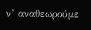ν’ αναθεωρούμε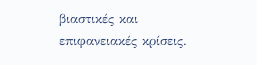βιαστικές και επιφανειακές κρίσεις.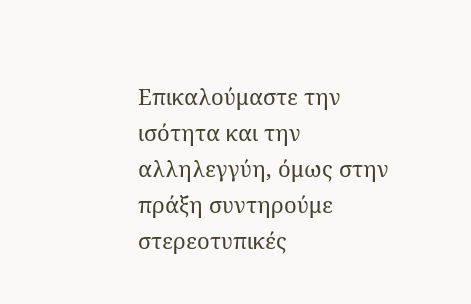Επικαλούμαστε την ισότητα και την αλληλεγγύη, όμως στην πράξη συντηρούμε στερεοτυπικές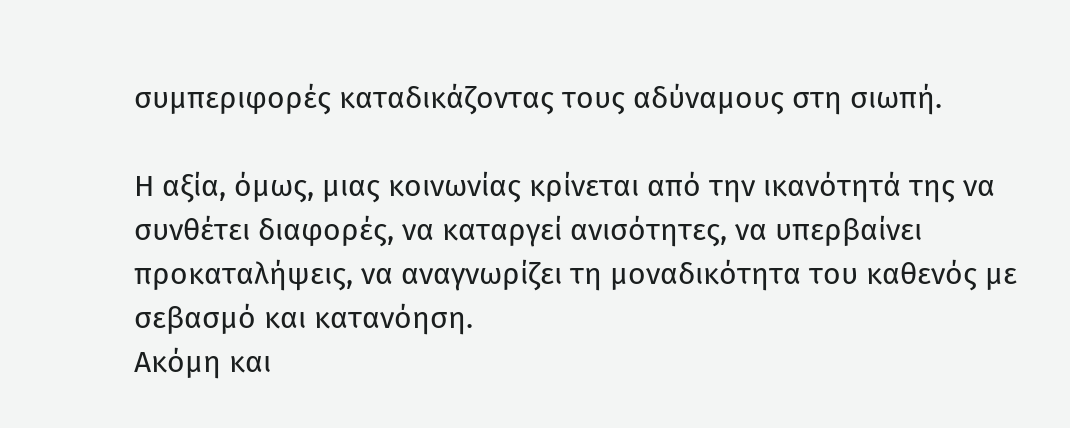συμπεριφορές καταδικάζοντας τους αδύναμους στη σιωπή.

Η αξία, όμως, μιας κοινωνίας κρίνεται από την ικανότητά της να συνθέτει διαφορές, να καταργεί ανισότητες, να υπερβαίνει προκαταλήψεις, να αναγνωρίζει τη μοναδικότητα του καθενός με σεβασμό και κατανόηση.
Ακόμη και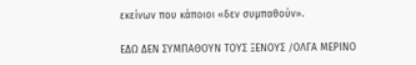εκείνων που κάποιοι «δεν συμπαθούν».

ΕΔΩ ΔΕΝ ΣΥΜΠΑΘΟΥΝ ΤΟΥΣ ΞΕΝΟΥΣ /ΟΛΓΑ ΜΕΡΙΝΟ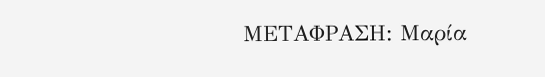ΜΕΤΑΦΡΑΣΗ: Μαρία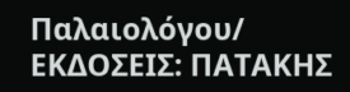Παλαιολόγου/ ΕΚΔΟΣΕΙΣ: ΠΑΤΑΚΗΣ